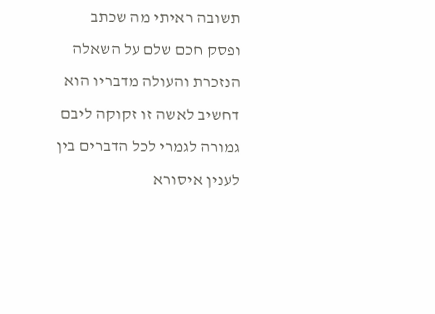תשובה ראיתי מה שכתב ופסק חכם שלם על השאלה הנזכרת והעולה מדבריו הוא דחשיב לאשה זו זקוקה ליבם גמורה לגמרי לכל הדברים בין לענין איסורא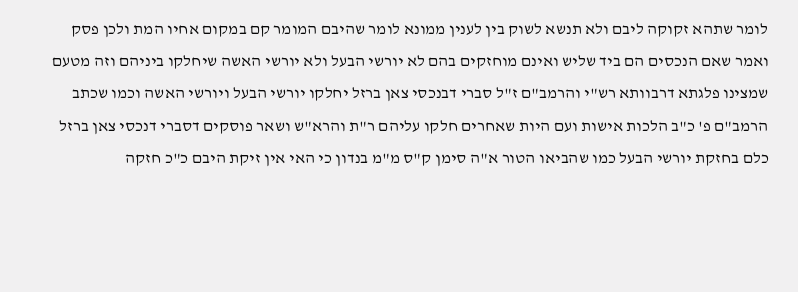לומר שתהא זקוקה ליבם ולא תנשא לשוק בין לענין ממונא לומר שהיבם המומר קם במקום אחיו המת ולכן פסק ואמר שאם הנכסים הם ביד שליש ואינם מוחזקים בהם לא יורשי הבעל ולא יורשי האשה שיחלקו ביניהם וזה מטעם שמצינו פלגתא דרבוותא רש"י והרמב"ם ז"ל סברי דבנכסי צאן ברזל יחלקו יורשי הבעל ויורשי האשה וכמו שכתב הרמב"ם פ' כ"ב הלכות אישות ועם היות שאחרים חלקו עליהם ר"ת והרא"ש ושאר פוסקים דסברי דנכסי צאן ברזל כלם בחזקת יורשי הבעל כמו שהביאו הטור א"ה סימן ק"ס מ"מ בנדון כי האי אין זיקת היבם כ"כ חזקה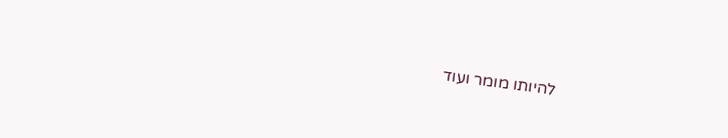להיותו מומר ועוד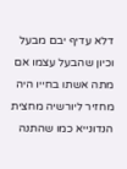דלא עדיף יבם מבעל וכיון שהבעל עצמו אם מתה אשתו בחייו היה מחזיר ליורשיה מחצית הנדונייא כמו שהתנה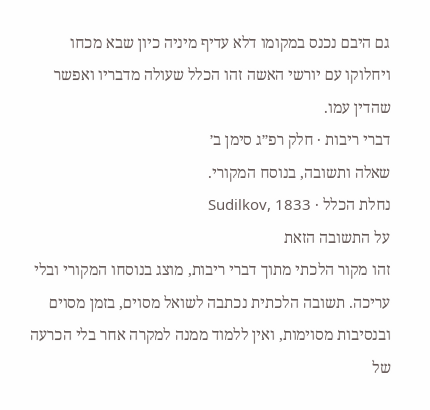גם היבם נכנס במקומו דלא עדיף מיניה כיון שבא מכחו ויחלוקו עם יורשי האשה זהו הכלל שעולה מדבריו ואפשר שהדין עמו.
דברי ריבות · חלק רפ״ג סימן ב׳
שאלה ותשובה, בנוסח המקורי.
נחלת הכלל · Sudilkov, 1833
על התשובה הזאת
זהו מקור הלכתי מתוך דברי ריבות, מוצג בנוסחו המקורי ובלי עריכה. תשובה הלכתית נכתבה לשואל מסוים, בזמן מסוים ובנסיבות מסוימות, ואין ללמוד ממנה למקרה אחר בלי הכרעה של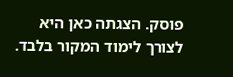פוסק. הצגתה כאן היא לצורך לימוד המקור בלבד.